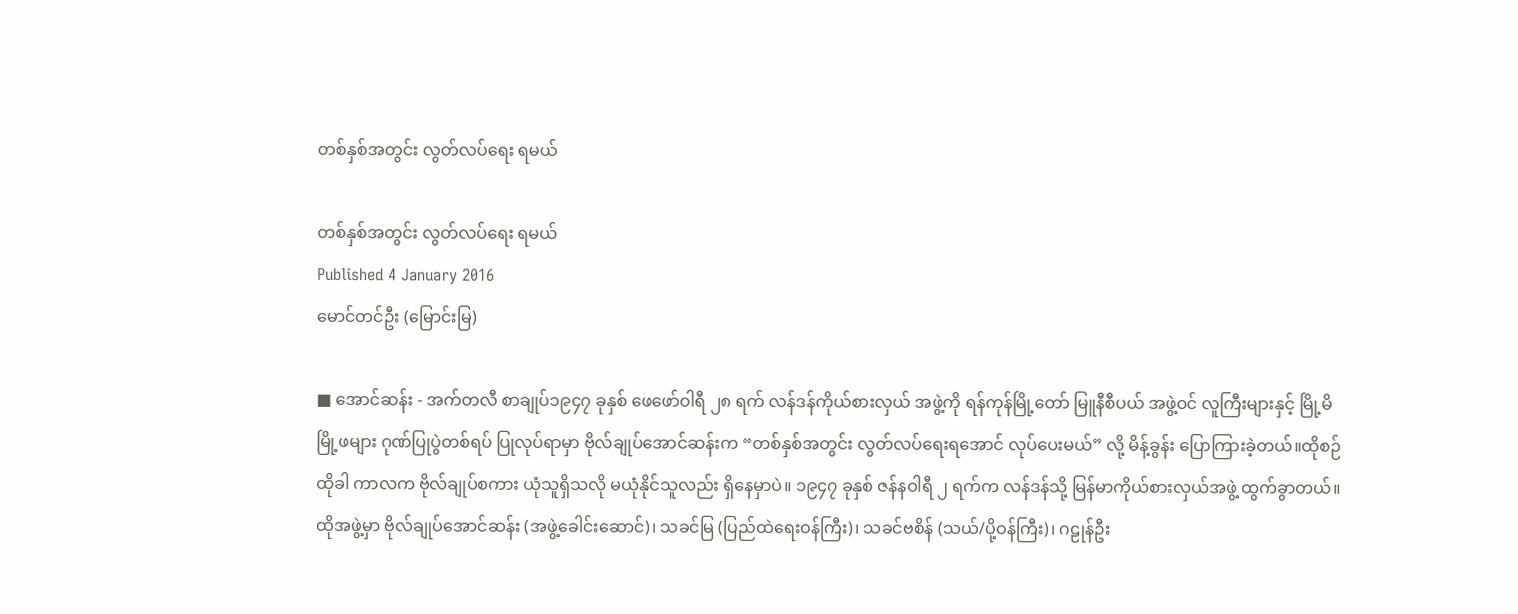တစ်နှစ်အတွင်း လွတ်လပ်ရေး ရမယ်

တစ်နှစ်အတွင်း လွတ်လပ်ရေး ရမယ်
Published 4 January 2016
မောင်တင်ဦး (မြောင်းမြ)

■ အောင်ဆန်း - အက်တလီ စာချုပ်၁၉၄၇ ခုနှစ် ဖေဖော်ဝါရီ ၂၈ ရက် လန်ဒန်ကိုယ်စားလှယ် အဖွဲ့ကို ရန်ကုန်မြို့တော် မြူနီစီပယ် အဖွဲ့ဝင် လူကြီးများနှင့် မြို့မိမြို့ဖများ ဂုဏ်ပြုပွဲတစ်ရပ် ပြုလုပ်ရာမှာ ဗိုလ်ချုပ်အောင်ဆန်းက “တစ်နှစ်အတွင်း လွတ်လပ်ရေးရအောင် လုပ်ပေးမယ်” လို့ မိန့်ခွန်း ပြောကြားခဲ့တယ်။ထိုစဉ်ထိုခါ ကာလက ဗိုလ်ချုပ်စကား ယုံသူရှိသလို မယုံနိုင်သူလည်း ရှိနေမှာပဲ။ ၁၉၄၇ ခုနှစ် ဇန်နဝါရီ ၂ ရက်က လန်ဒန်သို့ မြန်မာကိုယ်စားလှယ်အဖွဲ့ ထွက်ခွာတယ်။ ထိုအဖွဲ့မှာ ဗိုလ်ချုပ်အောင်ဆန်း (အဖွဲ့ခေါင်းဆောင်)၊ သခင်မြ (ပြည်ထဲရေးဝန်ကြီး)၊ သခင်ဗစိန် (သယ်/ပို့ဝန်ကြီး)၊ ဂဠုန်ဦး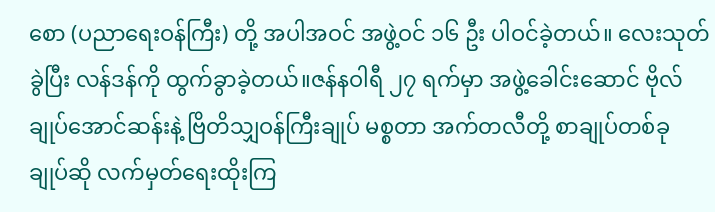စော (ပညာရေးဝန်ကြီး) တို့ အပါအဝင် အဖွဲ့ဝင် ၁၆ ဦး ပါဝင်ခဲ့တယ်။ လေးသုတ်ခွဲပြီး လန်ဒန်ကို ထွက်ခွာခဲ့တယ်။ဇန်နဝါရီ ၂၇ ရက်မှာ အဖွဲ့ခေါင်းဆောင် ဗိုလ်ချုပ်အောင်ဆန်းနဲ့ ဗြိတိသျှဝန်ကြီးချုပ် မစ္စတာ အက်တလီတို့ စာချုပ်တစ်ခု ချုပ်ဆို လက်မှတ်ရေးထိုးကြ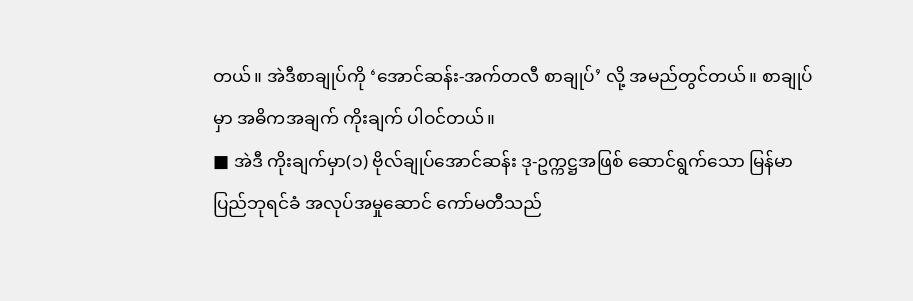တယ်။ အဲဒီစာချုပ်ကို ‘အောင်ဆန်း-အက်တလီ စာချုပ်’ လို့ အမည်တွင်တယ်။ စာချုပ်မှာ အဓိကအချက် ကိုးချက် ပါဝင်တယ်။
■ အဲဒီ ကိုးချက်မှာ(၁) ဗိုလ်ချုပ်အောင်ဆန်း ဒု-ဥက္ကဋ္ဌအဖြစ် ဆောင်ရွက်သော မြန်မာပြည်ဘုရင်ခံ အလုပ်အမှုဆောင် ကော်မတီသည်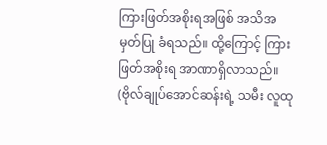ကြားဖြတ်အစိုးရအဖြစ် အသိအမှတ်ပြု ခံရသည်။ ထို့ကြောင့် ကြားဖြတ်အစိုးရ အာဏာရှိလာသည်။ (ဗိုလ်ချုပ်အောင်ဆန်းရဲ့ သမီး လူထု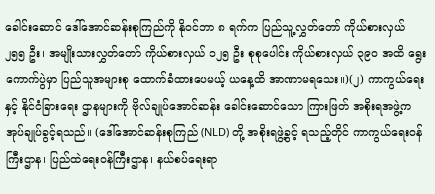ခေါင်းဆောင် ဒေါ်အောင်ဆန်းစုကြည်ကို နိုဝင်ဘာ ၈ ရက်က ပြည်သူ့လွှတ်တော် ကိုယ်စားလှယ် ၂၅၅ ဦး၊ အမျိုးသားလွှတ်တော် ကိုယ်စားလှယ် ၁၂၅ ဦး စုစုပေါင်း ကိုယ်စားလှယ် ၃၉၀ အထိ ရွေးကောက်ပွဲမှာ ပြည်သူအများစု ထောက်ခံထားပေမယ့် ယနေ့ထိ အာဏာမရသေး။)(၂) ကာကွယ်ရေးနှင့် နိုင်ငံခြားရေး ဌာနများကို ဗိုလ်ချုပ်အောင်ဆန်း ခေါင်းဆောင်သော ကြားဖြတ် အစိုးရအဖွဲ့က အုပ်ချုပ်ခွင့်ရသည်။ (ဒေါ်အောင်ဆန်းစုကြည် (NLD) တို့ အစိုးရဖွဲ့ခွင့် ရသည့်တိုင် ကာကွယ်ရေးဝန်ကြီးဌာန၊ ပြည်ထဲရေးဝန်ကြီးဌာန၊ နယ်စပ်ရေးရာ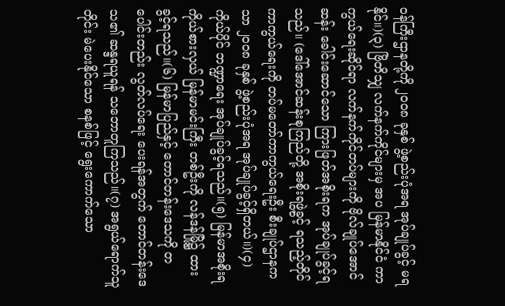ဝန်ကြီးဌာနတို့ကို ၂၀၀၈ ခုနှစ် ဖွဲ့စည်းပုံအရ အုပ်ချုပ်ခွင့် မရနိုင်။)(၃) ဗြိတိသျှ လက်နက်ကိုင်များမှ အပ မြန်မာနိုင်ငံ ကာကွယ်ရေးဆိုင်ရာ လက်နက်ကိုင်တပ်များကို ဗိုလ်ချုပ်အောင်ဆန်း ခေါင်းဆောင်သော ကြားဖြတ်အစိုးရက အုပ်ချုပ်ခွင့်ရသည်။ (ဒေါ်အောင်ဆန်းစုကြည်တို့ အစိုးရဖွဲ့ခွင့် ရသည့်တိုင် ကာကွယ်ရေးကို တပ်မတော်ကာကွယ်ရေးဦး စီးချုပ်ဌာနကသာ ၂၀၀၈ ခုနှစ် ဖွဲ့စည်းပုံအရ အုပ်ချုပ်ခွင့်ရှိတယ်။)(၄) ကိုယ်ပိုင် ဘဏ္ဍာရေး အုပ်ချုပ်ခွင့်ရသည်။(၅) မြန်မာအစိုးရ ကိုယ်စားလှယ် မြန်မာမင်းကြီး တစ်ဦးကို လန်ဒန်မြို့၌ ထားခွင့်ရသည်။(၆) မြန်မာပြည်နှင့် တောင်တန်းဒေသကို တပေါင်းတည်း လွတ်လပ်ရေး ပေးရန်အတွက် တောင်တန်းဒေသ၏ ဆန္ဒရယူရန် သဘောတူကြသည်။(၇) အရွယ်ရောက်သူတိုင်း မဲပေးနိုင်သော စနစ်ဖြင့် ရွေးကောက်သော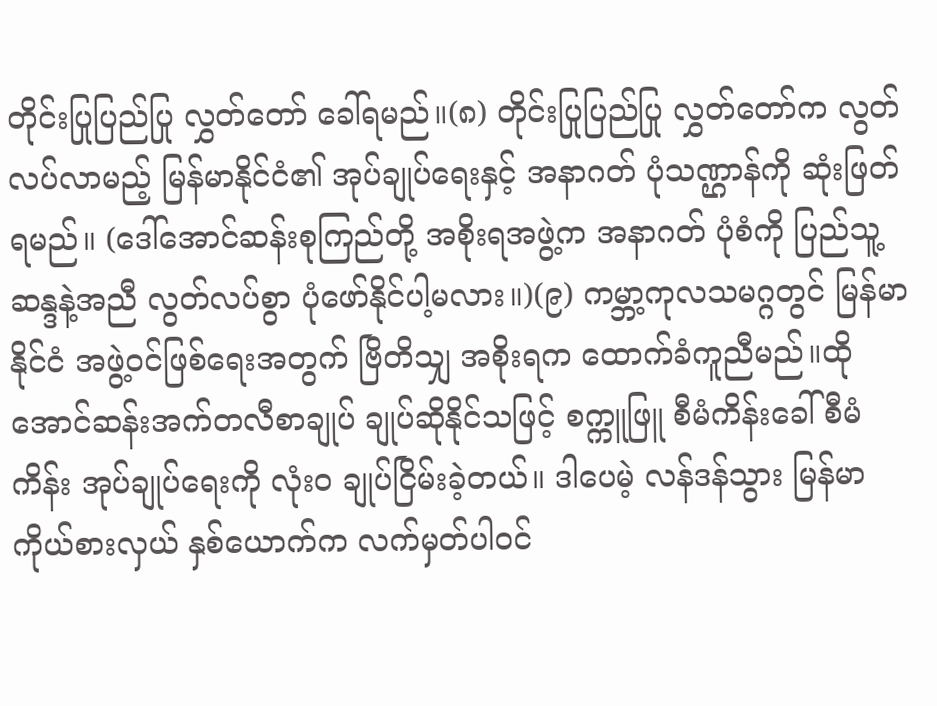တိုင်းပြုပြည်ပြု လွှတ်တော် ခေါ်ရမည်။(၈) တိုင်းပြုပြည်ပြု လွှတ်တော်က လွတ်လပ်လာမည့် မြန်မာနိုင်ငံ၏ အုပ်ချုပ်ရေးနှင့် အနာဂတ် ပုံသဏ္ဌာန်ကို ဆုံးဖြတ်ရမည်။ (ဒေါ်အောင်ဆန်းစုကြည်တို့ အစိုးရအဖွဲ့က အနာဂတ် ပုံစံကို ပြည်သူ့ဆန္ဒနဲ့အညီ လွတ်လပ်စွာ ပုံဖော်နိုင်ပါ့မလား။)(၉) ကမ္ဘာ့ကုလသမဂ္ဂတွင် မြန်မာနိုင်ငံ အဖွဲ့ဝင်ဖြစ်ရေးအတွက် ဗြိတိသျှ အစိုးရက ထောက်ခံကူညီမည်။ထိုအောင်ဆန်းအက်တလီစာချုပ် ချုပ်ဆိုနိုင်သဖြင့် စက္ကူဖြူ စီမံကိန်းခေါ် စီမံကိန်း အုပ်ချုပ်ရေးကို လုံး၀ ချုပ်ငြိမ်းခဲ့တယ်။ ဒါပေမဲ့ လန်ဒန်သွား မြန်မာကိုယ်စားလှယ် နှစ်ယောက်က လက်မှတ်ပါဝင်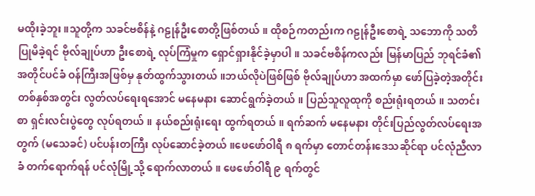မထိုးခဲ့ဘူး။သူတို့က သခင်ဗစိန်နဲ့ ဂဠုန်ဦးစောတို့ဖြစ်တယ်။ ထိုစဉ်ကတည်းက ဂဠုန်ဦးစောရဲ့ သဘောကို သတိပြုမိခဲ့ရင် ဗိုလ်ချုပ်ဟာ ဦးစောရဲ့ လုပ်ကြံမှုက ရှောင်ရှားနိုင်ခဲ့မှာပါ။ သခင်ဗစိန်ကလည်း မြန်မာပြည် ဘုရင်ခံ၏ အတိုင်ပင်ခံ ဝန်ကြီးအဖြစ်မှ နုတ်ထွက်သွားတယ်။ဘယ်လိုပဲဖြစ်ဖြစ် ဗိုလ်ချုပ်ဟာ အထက်မှာ ဖော်ပြခဲ့တဲ့အတိုင်း တစ်နှစ်အတွင်း လွတ်လပ်ရေးရအောင် မနေမနား ဆောင်ရွက်ခဲ့တယ်။ ပြည်သူလူထုကို စည်းရုံးရတယ်။ သတင်းစာ ရှင်းလင်းပွဲတွေ လုပ်ရတယ်။ နယ်စည်းရုံးရေး ထွက်ရတယ်။ ရက်ဆက် မနေမနား တိုင်းပြည်လွတ်လပ်ရေးအတွက် (မသေခင်) ပင်ပန်းတကြီး လုပ်ဆောင်ခဲ့တယ်။ဖေဖော်ဝါရီ ၈ ရက်မှာ တောင်တန်းဒေသဆိုင်ရာ ပင်လုံညီလာခံ တက်ရောက်ရန် ပင်လုံမြို့သို့ ရောက်လာတယ်။ ဖေဖော်ဝါရီ ၉ ရက်တွင်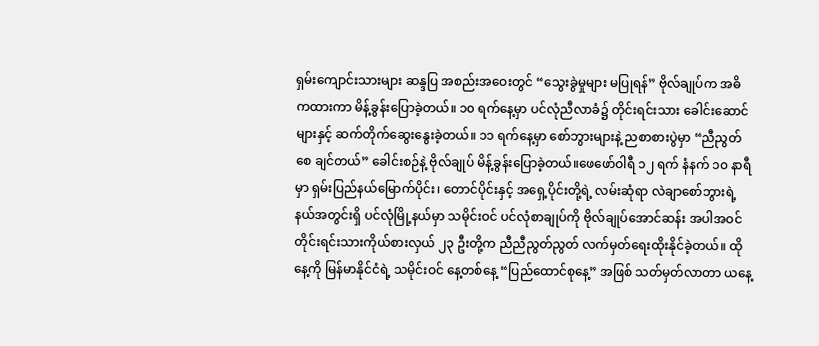ရှမ်းကျောင်းသားများ ဆန္ဒပြ အစည်းအဝေးတွင် “သွေးခွဲမှုများ မပြုရန်” ဗိုလ်ချုပ်က အဓိကထားကာ မိန့်ခွန်းပြောခဲ့တယ်။ ၁၀ ရက်နေ့မှာ ပင်လုံညီလာခံ၌ တိုင်းရင်းသား ခေါင်းဆောင်များနှင့် ဆက်တိုက်ဆွေးနွေးခဲ့တယ်။ ၁၁ ရက်နေ့မှာ စော်ဘွားများနဲ့ ညစာစားပွဲမှာ “ညီညွတ်စေ ချင်တယ်” ခေါင်းစဉ်နဲ့ ဗိုလ်ချုပ် မိန့်ခွန်းပြောခဲ့တယ်။ဖေဖော်ဝါရီ ၁၂ ရက် နံနက် ၁၀ နာရီမှာ ရှမ်းပြည်နယ်မြောက်ပိုင်း၊ တောင်ပိုင်းနှင့် အရှေ့ပိုင်းတို့ရဲ့ လမ်းဆုံရာ လဲချာစော်ဘွားရဲ့ နယ်အတွင်းရှိ ပင်လုံမြို့နယ်မှာ သမိုင်းဝင် ပင်လုံစာချုပ်ကို ဗိုလ်ချုပ်အောင်ဆန်း အပါအဝင် တိုင်းရင်းသားကိုယ်စားလှယ် ၂၃ ဦးတို့က ညီညီညွတ်ညွတ် လက်မှတ်ရေးထိုးနိုင်ခဲ့တယ်။ ထိုနေ့ကို မြန်မာနိုင်ငံရဲ့ သမိုင်းဝင် နေ့တစ်နေ့ “ပြည်ထောင်စုနေ့” အဖြစ် သတ်မှတ်လာတာ ယနေ့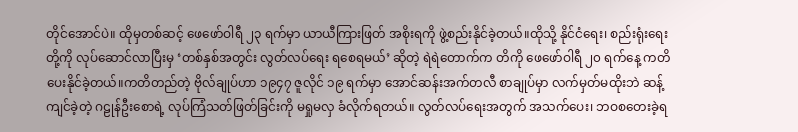တိုင်အောင်ပဲ။ ထိုမှတစ်ဆင့် ဖေဖော်ဝါရီ ၂၃ ရက်မှာ ယာယီကြားဖြတ် အစိုးရကို ဖွဲ့စည်းနိုင်ခဲ့တယ်။ထိုသို့ နိုင်ငံရေး၊ စည်းရုံးရေးတို့ကို လုပ်ဆောင်လာပြီးမှ ‘တစ်နှစ်အတွင်း လွတ်လပ်ရေး ရစေရမယ်’ ဆိုတဲ့ ရဲရဲတောက်က တိကို ဖေဖော်ဝါရီ ၂၀ ရက်နေ့ ကတိပေးနိုင်ခဲ့တယ်။ကတိတည်တဲ့ ဗိုလ်ချုပ်ဟာ ၁၉၄၇ ဇူလိုင် ၁၉ ရက်မှာ အောင်ဆန်းအက်တလီ စာချုပ်မှာ လက်မှတ်မထိုးဘဲ ဆန့်ကျင်ခဲ့တဲ့ ဂဠုန်ဦးစောရဲ့ လုပ်ကြံသတ်ဖြတ်ခြင်းကို မရှုမလှ ခံလိုက်ရတယ်။ လွတ်လပ်ရေးအတွက် အသက်ပေး၊ ဘဝစတေးခဲ့ရ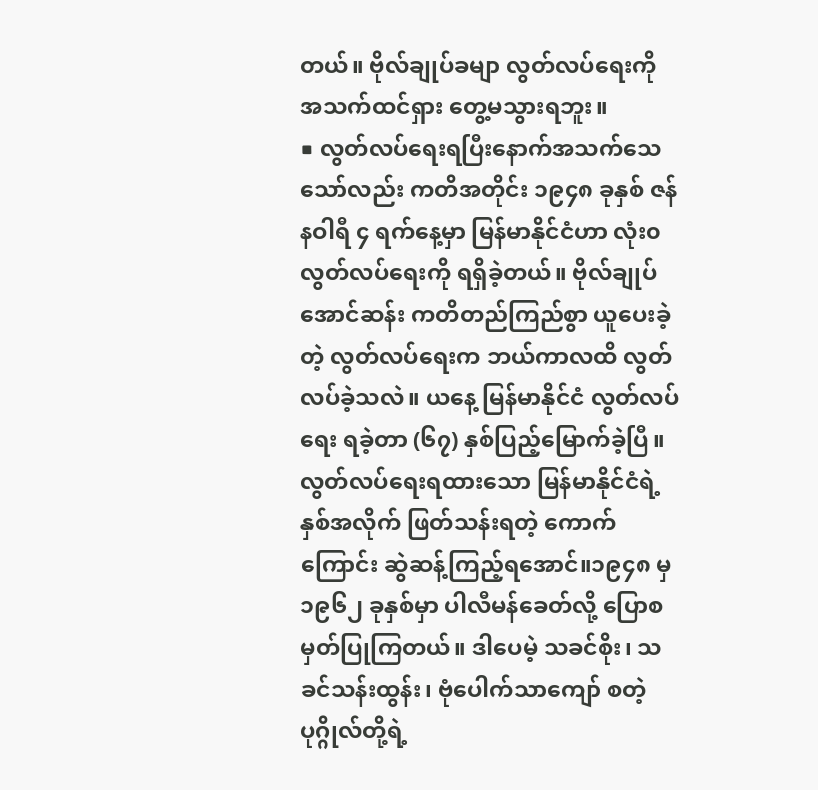တယ်။ ဗိုလ်ချုပ်ခမျာ လွတ်လပ်ရေးကို အသက်ထင်ရှား တွေ့မသွားရဘူး။
■ လွတ်လပ်ရေးရပြီးနောက်အသက်သေသော်လည်း ကတိအတိုင်း ၁၉၄၈ ခုနှစ် ဇန်နဝါရီ ၄ ရက်နေ့မှာ မြန်မာနိုင်ငံဟာ လုံး၀ လွတ်လပ်ရေးကို ရရှိခဲ့တယ်။ ဗိုလ်ချုပ်အောင်ဆန်း ကတိတည်ကြည်စွာ ယူပေးခဲ့တဲ့ လွတ်လပ်ရေးက ဘယ်ကာလထိ လွတ်လပ်ခဲ့သလဲ။ ယနေ့ မြန်မာနိုင်ငံ လွတ်လပ်ရေး ရခဲ့တာ (၆၇) နှစ်ပြည့်မြောက်ခဲ့ပြီ။ လွတ်လပ်ရေးရထားသော မြန်မာနိုင်ငံရဲ့ နှစ်အလိုက် ဖြတ်သန်းရတဲ့ ကောက်ကြောင်း ဆွဲဆန့်ကြည့်ရအောင်။၁၉၄၈ မှ ၁၉၆၂ ခုနှစ်မှာ ပါလီမန်ခေတ်လို့ ပြောစမှတ်ပြုကြတယ်။ ဒါပေမဲ့ သခင်စိုး၊ သခင်သန်းထွန်း၊ ဗုံပေါက်သာကျော် စတဲ့ ပုဂ္ဂိုလ်တို့ရဲ့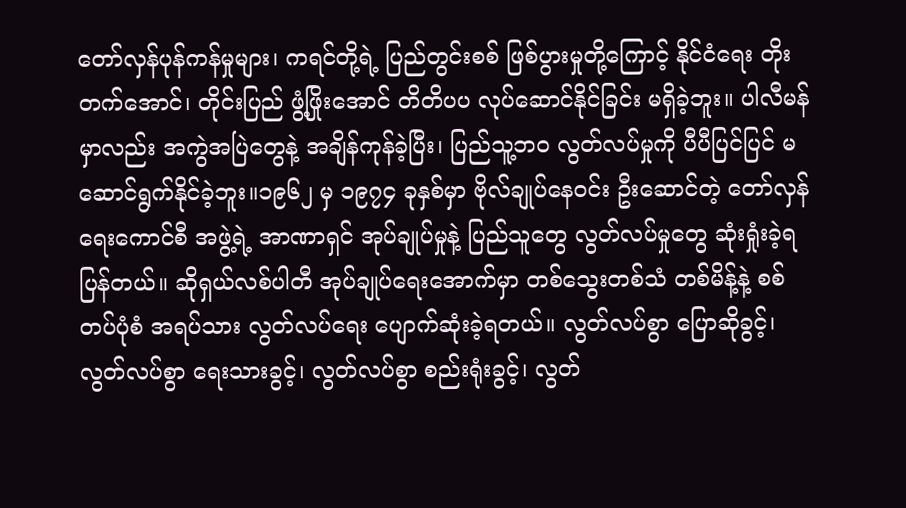တော်လှန်ပုန်ကန်မှုများ၊ ကရင်တို့ရဲ့ ပြည်တွင်းစစ် ဖြစ်ပွားမှုတို့ကြောင့် နိုင်ငံရေး တိုးတက်အောင်၊ တိုင်းပြည် ဖွံ့ဖြိုးအောင် တိတိပပ လုပ်ဆောင်နိုင်ခြင်း မရှိခဲ့ဘူး။ ပါလီမန်မှာလည်း အကွဲအပြဲတွေနဲ့ အချိန်ကုန်ခဲ့ပြီး၊ ပြည်သူ့ဘ၀ လွတ်လပ်မှုကို ပီပီပြင်ပြင် မဆောင်ရွက်နိုင်ခဲ့ဘူး။၁၉၆၂ မှ ၁၉၇၄ ခုနှစ်မှာ ဗိုလ်ချုပ်နေဝင်း ဦးဆောင်တဲ့ တော်လှန်ရေးကောင်စီ အဖွဲ့ရဲ့ အာဏာရှင် အုပ်ချုပ်မှုနဲ့ ပြည်သူတွေ လွတ်လပ်မှုတွေ ဆုံးရှုံးခဲ့ရပြန်တယ်။ ဆိုရှယ်လစ်ပါတီ အုပ်ချုပ်ရေးအောက်မှာ တစ်သွေးတစ်သံ တစ်မိန့်နဲ့ စစ်တပ်ပုံစံ အရပ်သား လွတ်လပ်ရေး ပျောက်ဆုံးခဲ့ရတယ်။ လွတ်လပ်စွာ ပြောဆိုခွင့်၊ လွတ်လပ်စွာ ရေးသားခွင့်၊ လွတ်လပ်စွာ စည်းရုံးခွင့်၊ လွတ်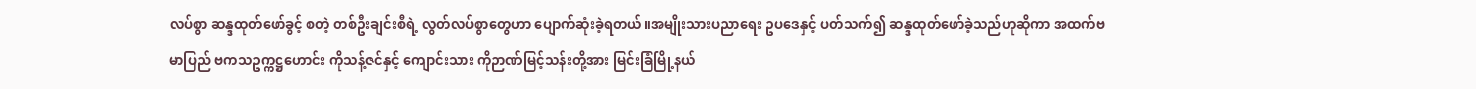လပ်စွာ ဆန္ဒထုတ်ဖော်ခွင့် စတဲ့ တစ်ဦးချင်းစီရဲ့ လွတ်လပ်စွာတွေဟာ ပျောက်ဆုံးခဲ့ရတယ်။အမျိုးသားပညာရေး ဥပဒေနှင့် ပတ်သက်၍ ဆန္ဒထုတ်ဖော်ခဲ့သည်ဟုဆိုကာ အထက်ဗမာပြည် ဗကသဥက္ကဋ္ဌဟောင်း ကိုသန့်ဇင်နှင့် ကျောင်းသား ကိုဉာဏ်မြင့်သန်းတို့အား မြင်းခြံမြို့နယ်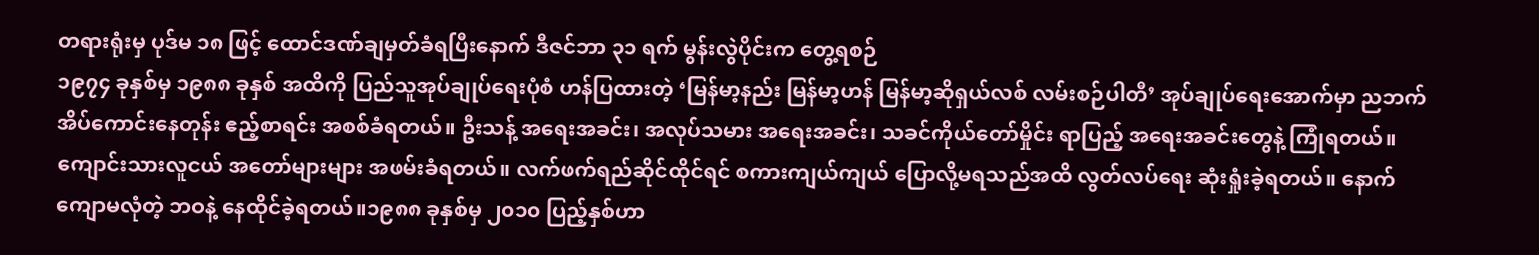တရားရုံးမှ ပုဒ်မ ၁၈ ဖြင့် ထောင်ဒဏ်ချမှတ်ခံရပြီးနောက် ဒီဇင်ဘာ ၃၁ ရက် မွန်းလွဲပိုင်းက တွေ့ရစဉ်
၁၉၇၄ ခုနှစ်မှ ၁၉၈၈ ခုနှစ် အထိကို ပြည်သူအုပ်ချုပ်ရေးပုံစံ ဟန်ပြထားတဲ့ ‘မြန်မာ့နည်း မြန်မာ့ဟန် မြန်မာ့ဆိုရှယ်လစ် လမ်းစဉ်ပါတီ’ အုပ်ချုပ်ရေးအောက်မှာ ညဘက် အိပ်ကောင်းနေတုန်း ဧည့်စာရင်း အစစ်ခံရတယ်။ ဦးသန့် အရေးအခင်း၊ အလုပ်သမား အရေးအခင်း၊ သခင်ကိုယ်တော်မှိုင်း ရာပြည့် အရေးအခင်းတွေနဲ့ ကြုံရတယ်။ ကျောင်းသားလူငယ် အတော်များများ အဖမ်းခံရတယ်။ လက်ဖက်ရည်ဆိုင်ထိုင်ရင် စကားကျယ်ကျယ် ပြောလို့မရသည်အထိ လွတ်လပ်ရေး ဆုံးရှုံးခဲ့ရတယ်။ နောက်ကျောမလုံတဲ့ ဘဝနဲ့ နေထိုင်ခဲ့ရတယ်။၁၉၈၈ ခုနှစ်မှ ၂၀၁၀ ပြည့်နှစ်ဟာ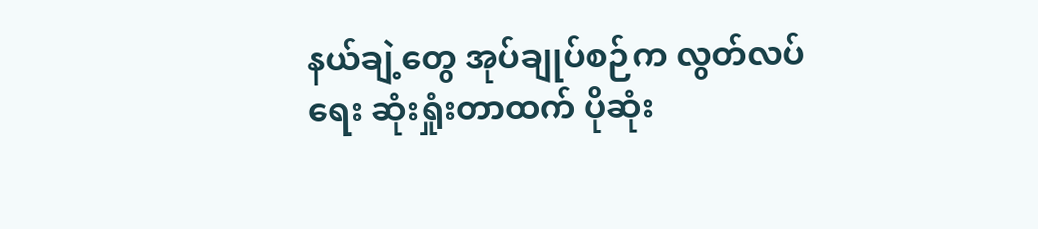နယ်ချဲ့တွေ အုပ်ချုပ်စဉ်က လွတ်လပ်ရေး ဆုံးရှုံးတာထက် ပိုဆုံး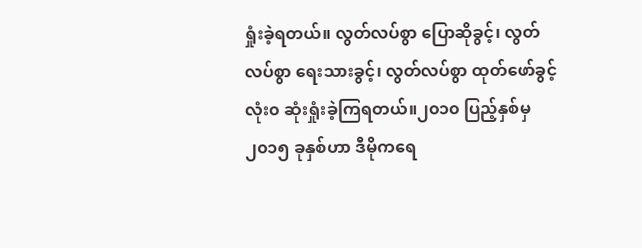ရှုံးခဲ့ရတယ်။ လွတ်လပ်စွာ ပြောဆိုခွင့်၊ လွတ်လပ်စွာ ရေးသားခွင့်၊ လွတ်လပ်စွာ ထုတ်ဖော်ခွင့် လုံး၀ ဆုံးရှုံးခဲ့ကြရတယ်။၂၀၁၀ ပြည့်နှစ်မှ ၂၀၁၅ ခုနှစ်ဟာ ဒီမိုကရေ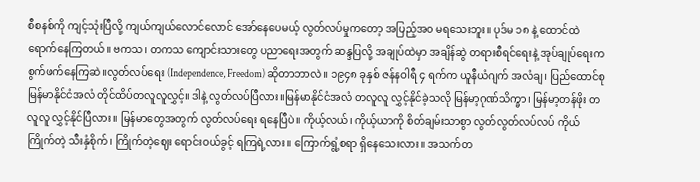စီစနစ်ကို ကျင့်သုံးပြီလို့ ကျယ်ကျယ်လောင်လောင် အော်နေပေမယ့် လွတ်လပ်မှုကတော့ အပြည့်အ၀ မရသေးဘူး။ ပုဒ်မ ၁၈ နဲ့ ထောင်ထဲရောက်နေကြတယ်။ ဗကသ၊ တကသ ကျောင်းသားတွေ ပညာရေးအတွက် ဆန္ဒပြလို့ အချုပ်ထဲမှာ အချိန်ဆွဲ တရားစီရင်ရေးနဲ့ အုပ်ချုပ်ရေးက စွက်ဖက်နေကြဆဲ။လွတ်လပ်ရေး (Independence, Freedom) ဆိုတာဘာလဲ။ ၁၉၄၈ ခုနှစ် ဇန်နဝါရီ ၄ ရက်က ယူနီယံဂျက် အလံချ၊ ပြည်ထောင်စုမြန်မာနိုင်ငံအလံ တိုင်ထိပ်တလူလူလွှင့်။ ဒါနဲ့ လွတ်လပ်ပြီလား။မြန်မာနိုင်ငံအလံ တလူလူ လွှင့်နိုင်ခဲ့သလို မြန်မာ့ဂုဏ်သိက္ခာ၊ မြန်မာ့တန်ဖိုး တလူလူ လွှင့်နိုင်ပြီလား။ မြန်မာတွေအတွက် လွတ်လပ်ရေး ရနေပြီပဲ။ ကိုယ့်လယ်၊ ကိုယ့်ယာကို စိတ်ချမ်းသာစွာ လွတ်လွတ်လပ်လပ် ကိုယ်ကြိုက်တဲ့ သီးနှံစိုက်၊ ကြိုက်တဲ့ဈေး ရောင်းဝယ်ခွင့် ရကြရဲ့လား။ ကြောက်ရွံ့စရာ ရှိနေသေးလား။ အသက်တ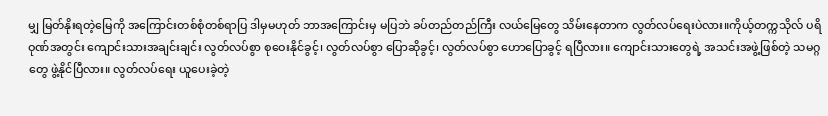မျှ မြတ်နိုးရတဲ့မြေကို အကြောင်းတစ်စုံတစ်ရာပြ ဒါမှမဟုတ် ဘာအကြောင်းမှ မပြဘဲ ခပ်တည်တည်ကြီး လယ်မြေတွေ သိမ်းနေတာက လွတ်လပ်ရေးပဲလား။ကိုယ့်တက္ကသိုလ် ပရိဝုဏ်အတွင်း ကျောင်းသားအချင်းချင်း လွတ်လပ်စွာ စုဝေးနိုင်ခွင့်၊ လွတ်လပ်စွာ ပြောဆိုခွင့်၊ လွတ်လပ်စွာ ဟောပြောခွင့် ရပြီလား။ ကျောင်းသားတွေရဲ့ အသင်းအဖွဲ့ဖြစ်တဲ့ သမဂ္ဂတွေ ဖွဲ့နိုင်ပြီလား။ လွတ်လပ်ရေး ယူပေးခဲ့တဲ့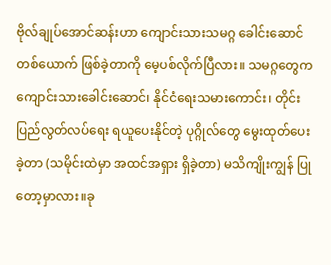ဗိုလ်ချုပ်အောင်ဆန်းဟာ ကျောင်းသားသမဂ္ဂ ခေါင်းဆောင်တစ်ယောက် ဖြစ်ခဲ့တာကို မေ့ပစ်လိုက်ပြီလား။ သမဂ္ဂတွေက ကျောင်းသားခေါင်းဆောင်၊ နိုင်ငံရေးသမားကောင်း၊ တိုင်းပြည်လွတ်လပ်ရေး ရယူပေးနိုင်တဲ့ ပုဂ္ဂိုလ်တွေ မွေးထုတ်ပေးခဲ့တာ (သမိုင်းထဲမှာ အထင်အရှား ရှိခဲ့တာ) မသိကျိုးကျွန် ပြုတော့မှာလား။ခု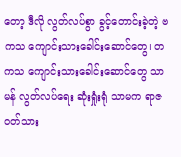တော့ ဒီလို လွတ်လပ်စွာ ခွင့်တောင်းခဲ့တဲ့ ဗကသ ကျောင်းသားခေါင်းဆောင်တွေ၊ တကသ ကျောင်းသားခေါင်းဆောင်တွေ သာမန် လွတ်လပ်ရေး ဆုံးရှုံးရုံ သာမက ရာဇဝတ်သား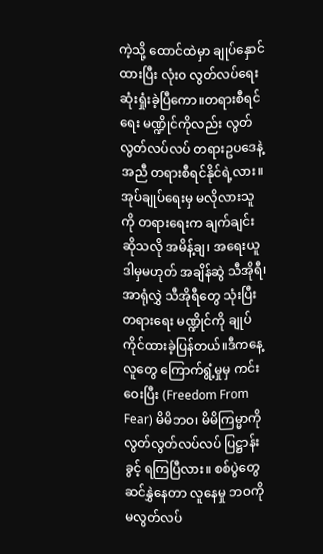ကဲ့သို့ ထောင်ထဲမှာ ချုပ်နှောင်ထားပြီး လုံး၀ လွတ်လပ်ရေး ဆုံးရှုံးခဲ့ပြီကော။တရားစီရင်ရေး မဏ္ဍိုင်ကိုလည်း လွတ်လွတ်လပ်လပ် တရားဥပဒေနဲ့အညီ တရားစီရင်နိုင်ရဲ့လား။ အုပ်ချုပ်ရေးမှ မလိုလားသူကို တရားရေးက ချက်ချင်း ဆိုသလို အမိန့်ချ၊ အရေးယူ ဒါမှမဟုတ် အချိန်ဆွဲ သီအိုရီ၊ အာရုံလွှဲ သီအိုရီတွေ သုံးပြီး တရားရေး မဏ္ဍိုင်ကို ချုပ်ကိုင်ထားခဲ့ပြန်တယ်။ဒီကနေ့ လူတွေ ကြောက်ရွံ့မှုမှ ကင်းဝေးပြီး (Freedom From Fear) မိမိဘဝ၊ မိမိကြမ္မာကို လွတ်လွတ်လပ်လပ် ပြဋ္ဌာန်းခွင့် ရကြပြီလား။ စစ်ပွဲတွေ ဆင်နွှဲနေတာ လူနေမှု ဘဝကို မလွတ်လပ်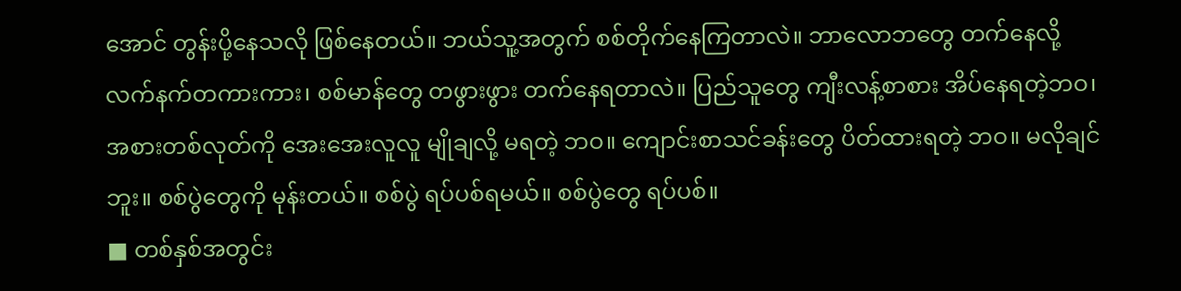အောင် တွန်းပို့နေသလို ဖြစ်နေတယ်။ ဘယ်သူ့အတွက် စစ်တိုက်နေကြတာလဲ။ ဘာလောဘတွေ တက်နေလို့ လက်နက်တကားကား၊ စစ်မာန်တွေ တဖွားဖွား တက်နေရတာလဲ။ ပြည်သူတွေ ကျီးလန့်စာစား အိပ်နေရတဲ့ဘဝ၊ အစားတစ်လုတ်ကို အေးအေးလူလူ မျိုချလို့ မရတဲ့ ဘဝ။ ကျောင်းစာသင်ခန်းတွေ ပိတ်ထားရတဲ့ ဘဝ။ မလိုချင်ဘူး။ စစ်ပွဲတွေကို မုန်းတယ်။ စစ်ပွဲ ရပ်ပစ်ရမယ်။ စစ်ပွဲတွေ ရပ်ပစ်။
■ တစ်နှစ်အတွင်း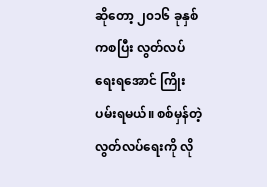ဆိုတော့ ၂၀၁၆ ခုနှစ်ကစပြီး လွတ်လပ်ရေးရအောင် ကြိုးပမ်းရမယ်။ စစ်မှန်တဲ့ လွတ်လပ်ရေးကို လို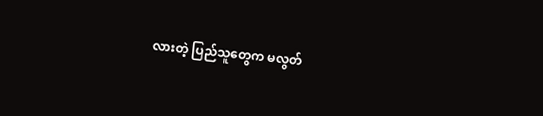လားတဲ့ ပြည်သူတွေက မလွတ်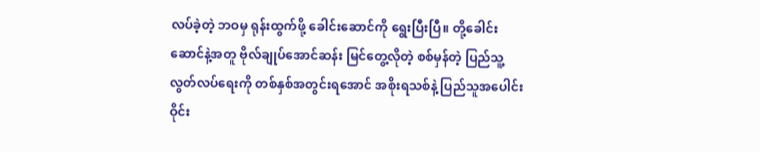လပ်ခဲ့တဲ့ ဘဝမှ ရုန်းထွက်ဖို့ ခေါင်းဆောင်ကို ရွေးပြီးပြီ။ တို့ခေါင်းဆောင်နဲ့အတူ ဗိုလ်ချုပ်အောင်ဆန်း မြင်တွေ့လိုတဲ့ စစ်မှန်တဲ့ ပြည်သူ့လွတ်လပ်ရေးကို တစ်နှစ်အတွင်းရအောင် အစိုးရသစ်နဲ့ ပြည်သူအပေါင်း ဝိုင်း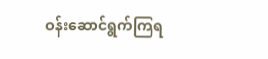ဝန်းဆောင်ရွက်ကြရ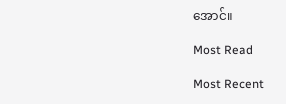အောင်။

Most Read

Most Recent